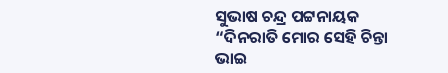ସୁଭାଷ ଚନ୍ଦ୍ର ପଟ୍ଟନାୟକ
“ଦିନରାତି ମୋର ସେହି ଚିନ୍ତା
ଭାଇ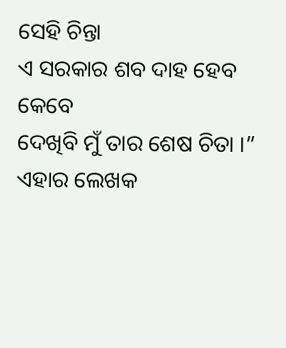ସେହି ଚିନ୍ତା
ଏ ସରକାର ଶବ ଦାହ ହେବ କେବେ
ଦେଖିବି ମୁଁ ତାର ଶେଷ ଚିତା ।”
ଏହାର ଲେଖକ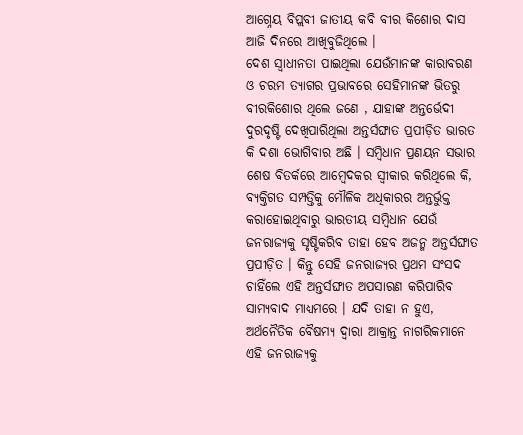ଆଗ୍ନେୟ ବିପ୍ଲବୀ ଜାତୀୟ କବି ବୀର କିଶୋର ଦାସ ଆଜି ଦିନରେ ଆଖିବୁଜିଥିଲେ ।
ଦେଶ ସ୍ଵାଧୀନତା ପାଇଥିଲା ଯେଉଁମାନଙ୍କ କାରାବରଣ ଓ ଚରମ ତ୍ୟାଗର ପ୍ରଭାବରେ ସେହିମାନଙ୍କ ଭିତରୁ ବୀରକିଶୋର ଥିଲେ ଜଣେ , ଯାହାଙ୍କ ଅନ୍ତର୍ଭେଦୀ ଦୁରଦୃଷ୍ଟି ଦେଖିପାରିଥିଲା ଅନ୍ତର୍ସଙ୍ଘାତ ପ୍ରପୀଡ଼ିତ ଭାରତ କି ଦଶା ଭୋଗିବାର ଅଛି । ସମ୍ବିଧାନ ପ୍ରଣୟନ ସଭାର ଶେଷ ବିତର୍କରେ ଆମ୍ବେଦକର ସ୍ବୀକାର କରିଥିଲେ କି, ବ୍ୟକ୍ତିଗତ ସମ୍ପତ୍ତିକୁ ମୌଳିକ ଅଧିକାରର ଅନ୍ତର୍ଭୁକ୍ତ କରାହୋଇଥିବାରୁ ଭାରତୀୟ ସମ୍ବିଧାନ ଯେଉଁ ଜନରାଜ୍ୟକୁ ସୃଷ୍ଟିକରିବ ତାହା ହେବ ଅଜନ୍ମ ଅନ୍ତର୍ସଙ୍ଘାତ ପ୍ରପୀଡ଼ିତ । କିନ୍ତୁ ସେହି ଜନରାଜ୍ୟର ପ୍ରଥମ ସଂସଦ ଚାହିଁଲେ ଏହି ଅନ୍ତର୍ସଙ୍ଘାତ ଅପସାରଣ କରିପାରିବ ସାମ୍ୟବାଦ ମାଧ୍ୟମରେ । ଯଦି ତାହା ନ ହୁଏ, ଅର୍ଥନୈତିକ ବୈଷମ୍ୟ ଦ୍ଵାରା ଆକ୍ରାନ୍ତ ନାଗରିକମାନେ ଏହି ଜନରାଜ୍ୟକୁ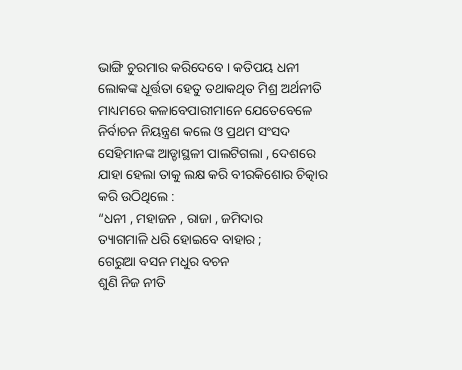ଭାଙ୍ଗି ଚୁରମାର କରିଦେବେ । କତିପୟ ଧନୀ ଲୋକଙ୍କ ଧୂର୍ତ୍ତତା ହେତୁ ତଥାକଥିତ ମିଶ୍ର ଅର୍ଥନୀତି ମାଧ୍ୟମରେ କଳାବେପାରୀମାନେ ଯେତେବେଳେ ନିର୍ବାଚନ ନିୟନ୍ତ୍ରଣ କଲେ ଓ ପ୍ରଥମ ସଂସଦ ସେହିମାନଙ୍କ ଆଡ୍ଡାସ୍ଥଳୀ ପାଲଟିଗଲା , ଦେଶରେ ଯାହା ହେଲା ତାକୁ ଲକ୍ଷ କରି ବୀରକିଶୋର ଚିତ୍କାର କରି ଉଠିଥିଲେ :
“ଧନୀ , ମହାଜନ , ରାଜା , ଜମିଦାର
ତ୍ୟାଗମାଳି ଧରି ହୋଇବେ ବାହାର ;
ଗେରୁଆ ବସନ ମଧୁର ବଚନ
ଶୁଣି ନିଜ ନୀତି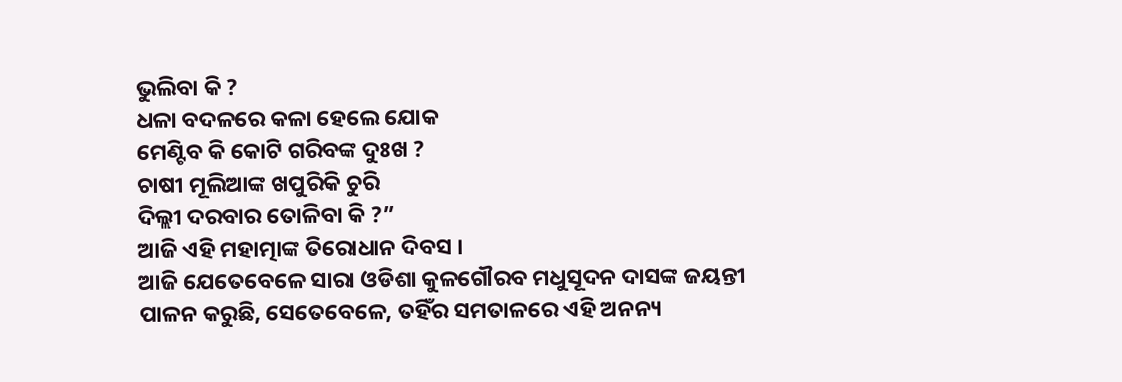ଭୁଲିବା କି ?
ଧଳା ବଦଳରେ କଳା ହେଲେ ଯୋକ
ମେଣ୍ଟିବ କି କୋଟି ଗରିବଙ୍କ ଦୁଃଖ ?
ଚାଷୀ ମୂଲିଆଙ୍କ ଖପୁରିକି ଚୁରି
ଦିଲ୍ଲୀ ଦରବାର ତୋଳିବା କି ?”
ଆଜି ଏହି ମହାତ୍ମାଙ୍କ ତିରୋଧାନ ଦିବସ ।
ଆଜି ଯେତେବେଳେ ସାରା ଓଡିଶା କୁଳଗୌରବ ମଧୁସୂଦନ ଦାସଙ୍କ ଜୟନ୍ତୀ ପାଳନ କରୁଛି, ସେତେବେଳେ, ତହିଁର ସମତାଳରେ ଏହି ଅନନ୍ୟ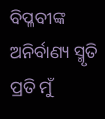ବିପ୍ଳବୀଙ୍କ ଅନିର୍ବାଣ୍ୟ ସ୍ମୃତି ପ୍ରତି ମୁଁ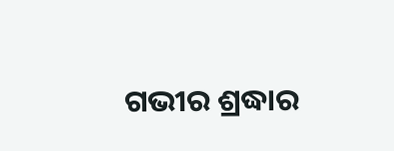ଗଭୀର ଶ୍ରଦ୍ଧାର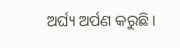ଅର୍ଘ୍ୟ ଅର୍ପଣ କରୁଛି ।